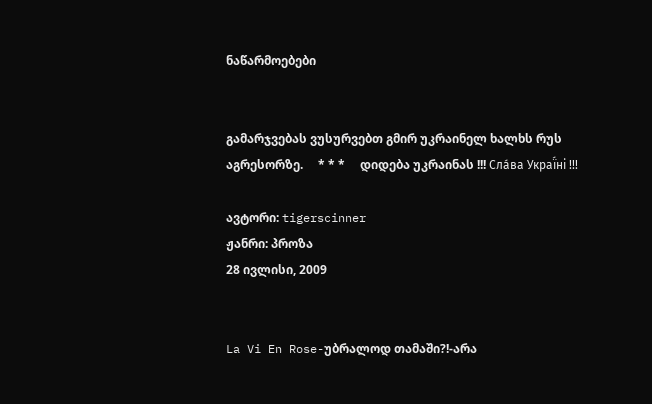ნაწარმოებები


გამარჯვებას ვუსურვებთ გმირ უკრაინელ ხალხს რუს აგრესორზე.     * * *     დიდება უკრაინას !!! Сла́ва Украї́ні !!!

ავტორი: tigerscinner
ჟანრი: პროზა
28 ივლისი, 2009


La Vi En Rose-უბრალოდ თამაში?!-არა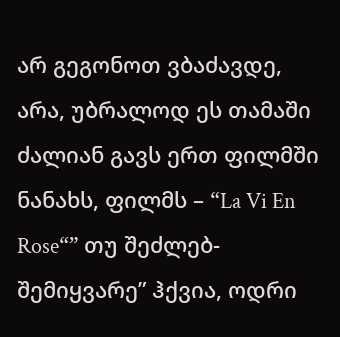არ გეგონოთ ვბაძავდე, არა, უბრალოდ ეს თამაში ძალიან გავს ერთ ფილმში ნანახს, ფილმს – “La Vi En Rose“” თუ შეძლებ- შემიყვარე” ჰქვია, ოდრი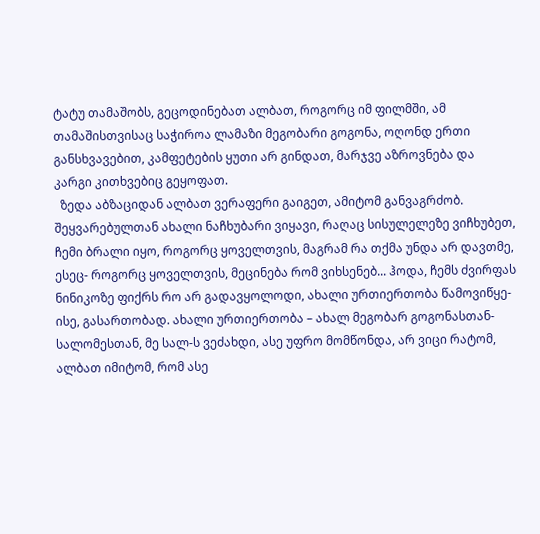ტატუ თამაშობს, გეცოდინებათ ალბათ, როგორც იმ ფილმში, ამ თამაშისთვისაც საჭიროა ლამაზი მეგობარი გოგონა, ოღონდ ერთი განსხვავებით, კამფეტების ყუთი არ გინდათ, მარჯვე აზროვნება და კარგი კითხვებიც გეყოფათ.
  ზედა აბზაციდან ალბათ ვერაფერი გაიგეთ, ამიტომ განვაგრძობ. შეყვარებულთან ახალი ნაჩხუბარი ვიყავი, რაღაც სისულელეზე ვიჩხუბეთ, ჩემი ბრალი იყო, როგორც ყოველთვის, მაგრამ რა თქმა უნდა არ დავთმე, ესეც- როგორც ყოველთვის, მეცინება რომ ვიხსენებ... ჰოდა, ჩემს ძვირფას ნინიკოზე ფიქრს რო არ გადავყოლოდი, ახალი ურთიერთობა წამოვიწყე- ისე, გასართობად. ახალი ურთიერთობა – ახალ მეგობარ გოგონასთან- სალომესთან, მე სალ-ს ვეძახდი, ასე უფრო მომწონდა, არ ვიცი რატომ, ალბათ იმიტომ, რომ ასე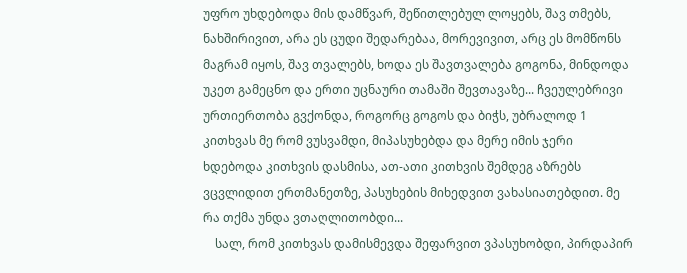უფრო უხდებოდა მის დამწვარ, შეწითლებულ ლოყებს, შავ თმებს, ნახშირივით, არა ეს ცუდი შედარებაა, მორევივით, არც ეს მომწონს მაგრამ იყოს, შავ თვალებს, ხოდა ეს შავთვალება გოგონა, მინდოდა უკეთ გამეცნო და ერთი უცნაური თამაში შევთავაზე... ჩვეულებრივი ურთიერთობა გვქონდა, როგორც გოგოს და ბიჭს, უბრალოდ 1 კითხვას მე რომ ვუსვამდი, მიპასუხებდა და მერე იმის ჯერი ხდებოდა კითხვის დასმისა, ათ-ათი კითხვის შემდეგ აზრებს ვცვლიდით ერთმანეთზე, პასუხების მიხედვით ვახასიათებდით. მე რა თქმა უნდა ვთაღლითობდი...
    სალ, რომ კითხვას დამისმევდა შეფარვით ვპასუხობდი, პირდაპირ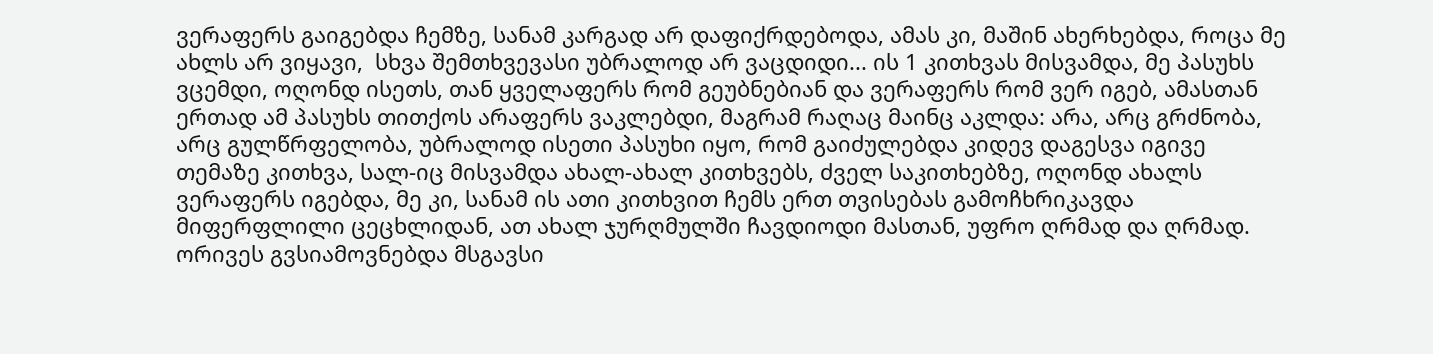ვერაფერს გაიგებდა ჩემზე, სანამ კარგად არ დაფიქრდებოდა, ამას კი, მაშინ ახერხებდა, როცა მე ახლს არ ვიყავი,  სხვა შემთხვევასი უბრალოდ არ ვაცდიდი... ის 1 კითხვას მისვამდა, მე პასუხს ვცემდი, ოღონდ ისეთს, თან ყველაფერს რომ გეუბნებიან და ვერაფერს რომ ვერ იგებ, ამასთან ერთად ამ პასუხს თითქოს არაფერს ვაკლებდი, მაგრამ რაღაც მაინც აკლდა: არა, არც გრძნობა, არც გულწრფელობა, უბრალოდ ისეთი პასუხი იყო, რომ გაიძულებდა კიდევ დაგესვა იგივე თემაზე კითხვა, სალ-იც მისვამდა ახალ-ახალ კითხვებს, ძველ საკითხებზე, ოღონდ ახალს ვერაფერს იგებდა, მე კი, სანამ ის ათი კითხვით ჩემს ერთ თვისებას გამოჩხრიკავდა მიფერფლილი ცეცხლიდან, ათ ახალ ჯურღმულში ჩავდიოდი მასთან, უფრო ღრმად და ღრმად. ორივეს გვსიამოვნებდა მსგავსი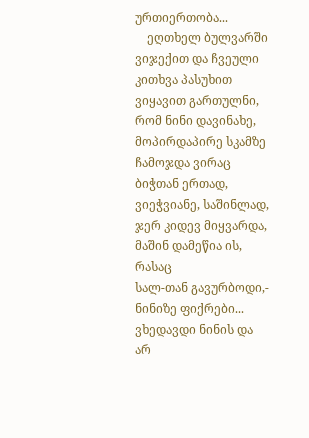ურთიერთობა...
    ეღთხელ ბულვარში ვიჯექით და ჩვეული კითხვა პასუხით ვიყავით გართულნი, რომ ნინი დავინახე, მოპირდაპირე სკამზე ჩამოჯდა ვირაც ბიჭთან ერთად, ვიეჭვიანე, საშინლად, ჯერ კიდევ მიყვარდა, მაშინ დამეწია ის, რასაც
სალ-თან გავურბოდი,- ნინიზე ფიქრები... ვხედავდი ნინის და არ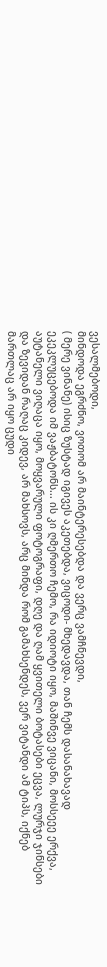ვესალმებოდი,
მინდოდა ეგრძნო, ვოთომ არ მაინტერესებდა და ვერც ვამჩნევდი,
( მერე ვინანე) ისიც ზუსტად იგივეს აკეთებდა, ვიცოდი- მხედავდა, თან ჩემს დასანახავად ეკეკლუცებოდა იმ ვაჟბატონს... ის კი ღმერთო ჩემო, რა იდიოტი იყო, მაშინვე ვიცანი, მოსსეეე ერქვა, აუტანელი ვიღაცა იყო, მოყვარული ფოტოგრაფი, დღე და ღამ ყვითელი ბოტასები ეცვა, ლურჯი ჯინსები და ზევიდან რაღაც კიდევ, არ მახსოვს, არც მინდა რომ გამახსენდეს, ვერ ვიტანდი ამ ტიპს, იქნებ მართლაც არ იყო ცუდი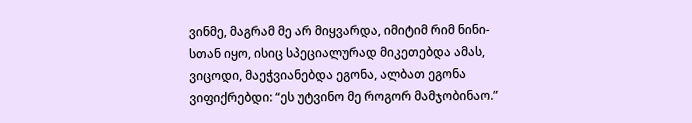ვინმე, მაგრამ მე არ მიყვარდა, იმიტიმ რიმ ნინი-სთან იყო, ისიც სპეციალურად მიკეთებდა ამას, ვიცოდი, მაეჭვიანებდა ეგონა, ალბათ ეგონა ვიფიქრებდი: “ეს უტვინო მე როგორ მამჯობინაო.”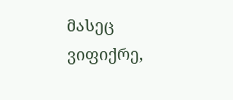მასეც ვიფიქრე,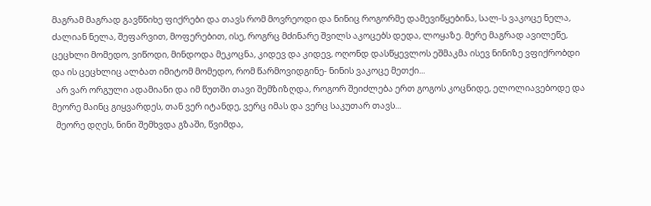მაგრამ მაგრად გავწნიხე ფიქრები და თავს რომ მოვრეოდი და ნინიც როგორმე დამევიწყებინა, სალ-ს ვაკოცე ნელა, ძალიან ნელა, შეფარვით, მოფერებით, ისე, როგრც მძინარე შვილს აკოცებს დედა, ლოყაზე. მერე მაგრად ავილეწე, ცეცხლი მომედო, ვიწოდი, მინდოდა მეკოცნა, კიდევ და კიდევ, ოღონდ დასწყევლოს ეშმაკმა ისევ ნინიზე ვფიქრობდი და ის ცეცხლიც ალბათ იმიტომ მომედო, რომ წარმოვიდგინე- ნინის ვაკოცე მეთქი...
  არ ვარ ორგული ადამიანი და იმ წუთში თავი შემზიზღდა, როგორ შეიძლება ერთ გოგოს კოცნიდე, ელოლიავებოდე და მეორე მაინც გიყვარდეს, თან ვერ იტანდე, ვერც იმას და ვერც საკუთარ თავს...
  მეორე დღეს, ნინი შემხვდა გზაში, წვიმდა,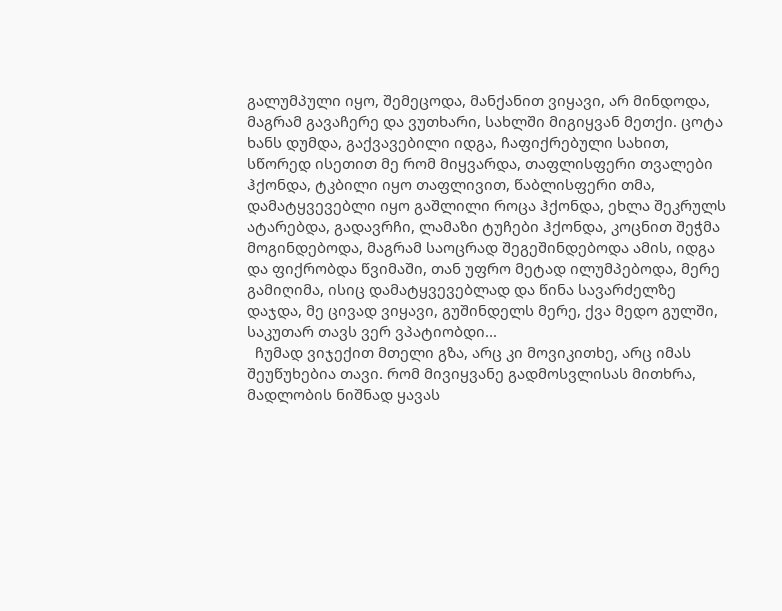გალუმპული იყო, შემეცოდა, მანქანით ვიყავი, არ მინდოდა, მაგრამ გავაჩერე და ვუთხარი, სახლში მიგიყვან მეთქი. ცოტა ხანს დუმდა, გაქვავებილი იდგა, ჩაფიქრებული სახით, სწორედ ისეთით მე რომ მიყვარდა, თაფლისფერი თვალები ჰქონდა, ტკბილი იყო თაფლივით, წაბლისფერი თმა, დამატყვევებლი იყო გაშლილი როცა ჰქონდა, ეხლა შეკრულს ატარებდა, გადავრჩი, ლამაზი ტუჩები ჰქონდა, კოცნით შეჭმა მოგინდებოდა, მაგრამ საოცრად შეგეშინდებოდა ამის, იდგა და ფიქრობდა წვიმაში, თან უფრო მეტად ილუმპებოდა, მერე გამიღიმა, ისიც დამატყვევებლად და წინა სავარძელზე დაჯდა, მე ცივად ვიყავი, გუშინდელს მერე, ქვა მედო გულში, საკუთარ თავს ვერ ვპატიობდი...
  ჩუმად ვიჯექით მთელი გზა, არც კი მოვიკითხე, არც იმას შეუწუხებია თავი. რომ მივიყვანე გადმოსვლისას მითხრა, მადლობის ნიშნად ყავას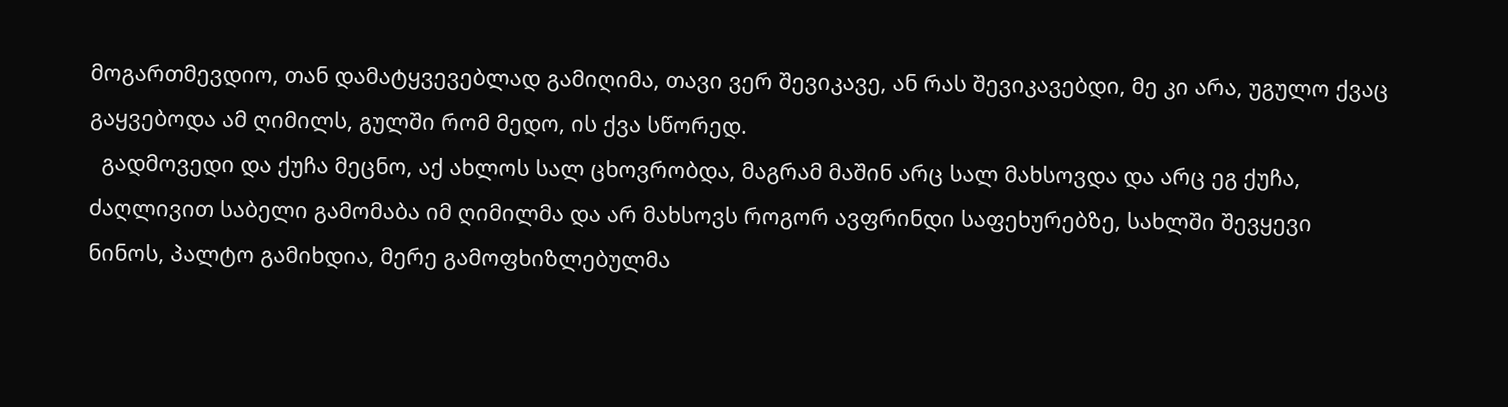მოგართმევდიო, თან დამატყვევებლად გამიღიმა, თავი ვერ შევიკავე, ან რას შევიკავებდი, მე კი არა, უგულო ქვაც გაყვებოდა ამ ღიმილს, გულში რომ მედო, ის ქვა სწორედ.
  გადმოვედი და ქუჩა მეცნო, აქ ახლოს სალ ცხოვრობდა, მაგრამ მაშინ არც სალ მახსოვდა და არც ეგ ქუჩა, ძაღლივით საბელი გამომაბა იმ ღიმილმა და არ მახსოვს როგორ ავფრინდი საფეხურებზე, სახლში შევყევი ნინოს, პალტო გამიხდია, მერე გამოფხიზლებულმა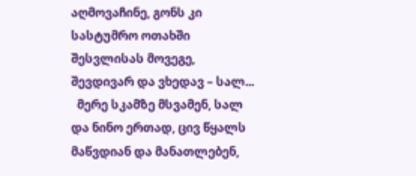აღმოვაჩინე, გონს კი სასტუმრო ოთახში შესვლისას მოვეგე, შევდივარ და ვხედავ – სალ...
  მერე სკამზე მსვამენ, სალ და ნინო ერთად, ცივ წყალს მაწვდიან და მანათლებენ,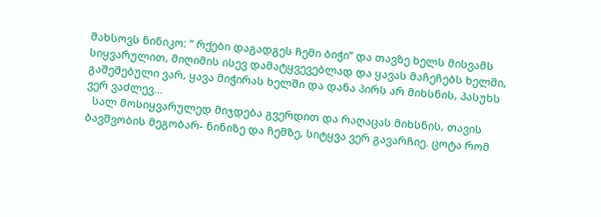მახსოვს ნინიკო: “ რქები დაგადგეს ჩემი ბიჭი” და თავზე ხელს მისვამს სიყვარულით, მიღიმის ისევ დამატყვევებლად და ყავას მაჩეჩებს ხელში, გაშეშებული ვარ, ყავა მიჭირას ხელში და დანა პირს არ მიხსნის, პასუხს ვერ ვაძლევ...
  სალ მოსიყვარულედ მიჯდება გვერდით და რაღაცას მიხსნის, თავის ბავშვობის მეგობარ- ნინიზე და ჩემზე, სიტყვა ვერ გავარჩიე. ცოტა რომ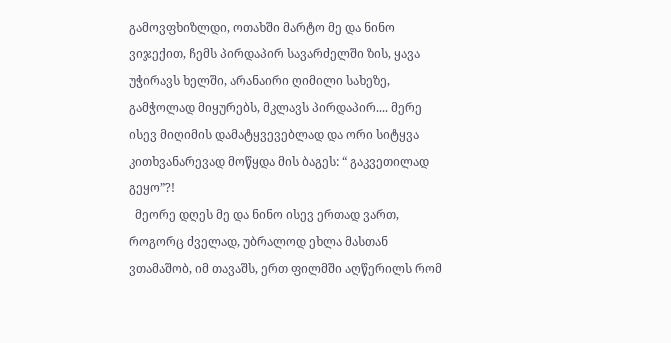გამოვფხიზლდი, ოთახში მარტო მე და ნინო ვიჯექით, ჩემს პირდაპირ სავარძელში ზის, ყავა უჭირავს ხელში, არანაირი ღიმილი სახეზე, გამჭოლად მიყურებს, მკლავს პირდაპირ.... მერე ისევ მიღიმის დამატყვევებლად და ორი სიტყვა კითხვანარევად მოწყდა მის ბაგეს: “ გაკვეთილად გეყო”?!
  მეორე დღეს მე და ნინო ისევ ერთად ვართ, როგორც ძველად, უბრალოდ ეხლა მასთან ვთამაშობ, იმ თავაშს, ერთ ფილმში აღწერილს რომ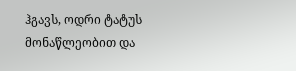ჰგავს, ოდრი ტატუს მონაწლეობით და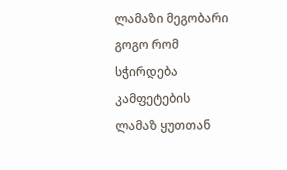ლამაზი მეგობარი გოგო რომ სჭირდება კამფეტების ლამაზ ყუთთან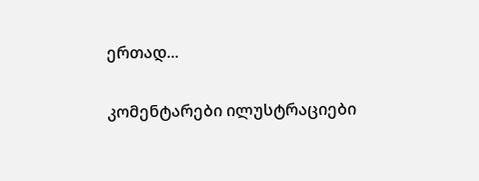ერთად...

კომენტარები ილუსტრაციები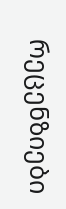რეცენზიები